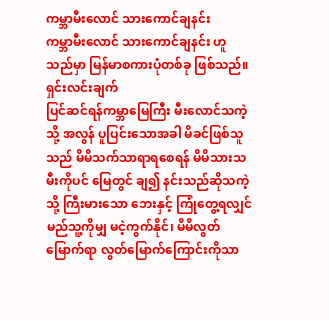ကမ္ဘာမီးလောင် သားကောင်ချနင်း
ကမ္ဘာမီးလောင် သားကောင်ချနင်း ဟူသည်မှာ မြန်မာစကားပုံတစ်ခု ဖြစ်သည်။
ရှင်းလင်းချက်
ပြင်ဆင်ရန်ကမ္ဘာမြေကြီး မီးလောင်သကဲ့သို့ အလွန် ပူပြင်းသောအခါ မိခင်ဖြစ်သူသည် မိမိသက်သာရာရစေရန် မိမိသားသမီးကိုပင် မြေတွင် ချ၍ နင်းသည်ဆိုသကဲ့သို့ ကြီးမားသော ဘေးနှင့် ကြုံတွေ့ရလျှင် မည်သူ့ကိုမျှ မငဲ့ကွက်နိုင်၊ မိမိလွတ်မြောက်ရာ လွတ်မြောက်ကြောင်းကိုသာ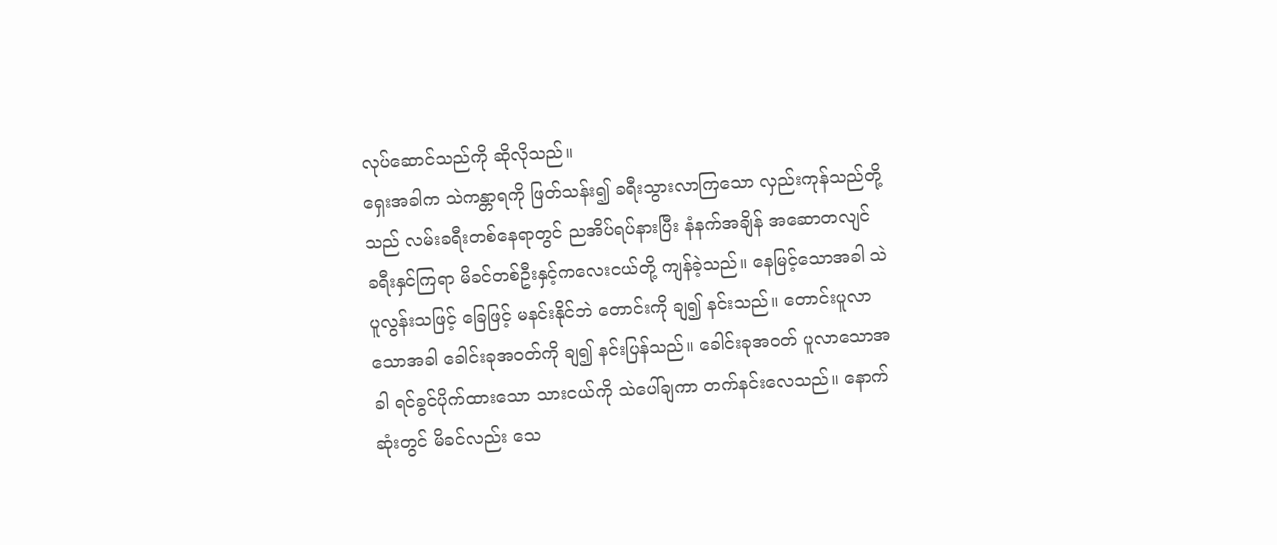လုပ်ဆောင်သည်ကို ဆိုလိုသည်။
ရှေးအခါက သဲကန္တာရကို ဖြတ်သန်း၍ ခရီးသွားလာကြသော လှည်းကုန်သည်တို့သည် လမ်းခရီးတစ်နေရာတွင် ညအိပ်ရပ်နားပြီး နံနက်အချိန် အဆောတလျင် ခရီးနှင်ကြရာ မိခင်တစ်ဦးနှင့်ကလေးငယ်တို့ ကျန်ခဲ့သည်။ နေမြင့်သောအခါ သဲပူလွန်းသဖြင့် ခြေဖြင့် မနင်းနိုင်ဘဲ တောင်းကို ချ၍ နင်းသည်။ တောင်းပူလာသောအခါ ခေါင်းခုအဝတ်ကို ချ၍ နင်းပြန်သည်။ ခေါင်းခုအဝတ် ပူလာသောအခါ ရင်ခွင်ပိုက်ထားသော သားငယ်ကို သဲပေါ်ချကာ တက်နင်းလေသည်။ နောက်ဆုံးတွင် မိခင်လည်း သေ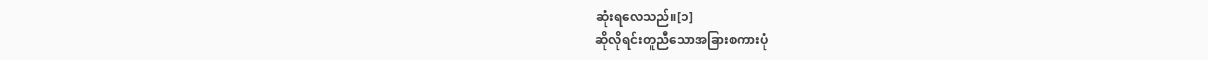ဆုံးရလေသည်။[၁]
ဆိုလိုရင်းတူညီသောအခြားစကားပုံ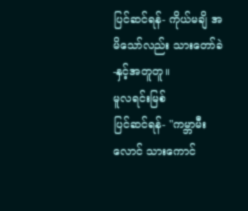ပြင်ဆင်ရန်- ကိုယ်မချိ အမိသော်လည်း သားတော်ခဲ -နှင့်အတူတူ။
မူလရင်းမြစ်
ပြင်ဆင်ရန်- "ကမ္ဘာမီးလောင် သားကောင်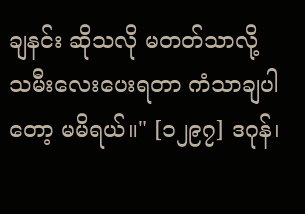ချနင်း ဆိုသလို မတတ်သာလို့ သမီးလေးပေးရတာ ကံသာချပါတော့ မမိရယ်။" [၁၂၉၇] ဒဂုန်၊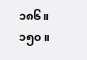၁၈၆။ ၁၅၀။